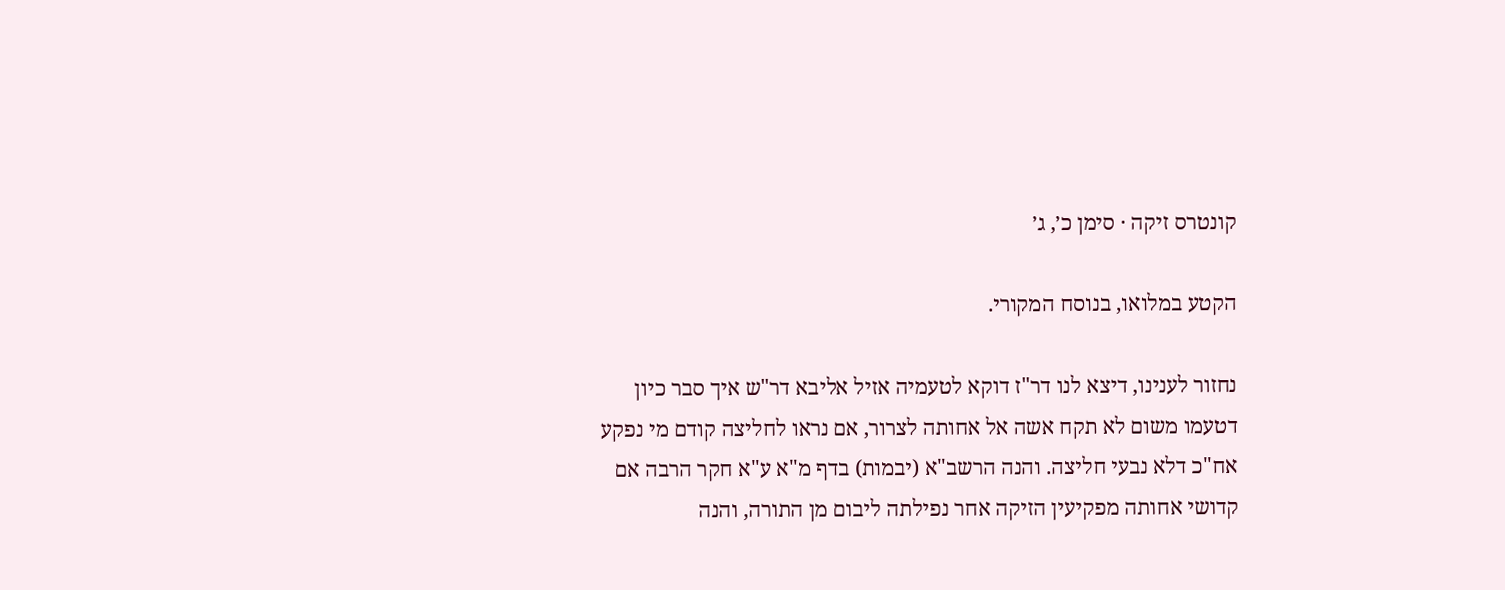קונטרס זיקה · סימן כ׳, ג׳

הקטע במלואו, בנוסח המקורי.

נחזור לענינו, דיצא לנו דר"ז דוקא לטעמיה אזיל אליבא דר"ש איך סבר כיון דטעמו משום לא תקח אשה אל אחותה לצרור, אם נראו לחליצה קודם מי נפקע אח"כ דלא נבעי חליצה. והנה הרשב"א (יבמות) בדף מ"א ע"א חקר הרבה אם קדושי אחותה מפקיעין הזיקה אחר נפילתה ליבום מן התורה, והנה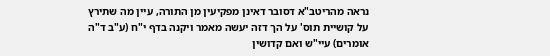נראה מהריטב"א דסובר דאינן מפקיעין מן התורה, עיין מה שתירץ על קושיית תוס' על הך דזה יעשה מאמר ויקנה בדף י"ח (ע"ב ד"ה אומרים) עיי"ש ואם קדושין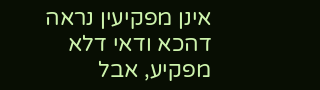אינן מפקיעין נראה דהכא ודאי דלא מפקיע, אבל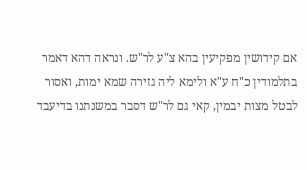אם קידושין מפקיעין בהא צ"ע לר"ש. ונראה דהא דאמר בתלמודין כ"ח ע"א ולימא ליה גזירה שמא ימות, ואסור לבטל מצות יבמין, קאי גם לר"ש דסבר במשנתנו בדיעבד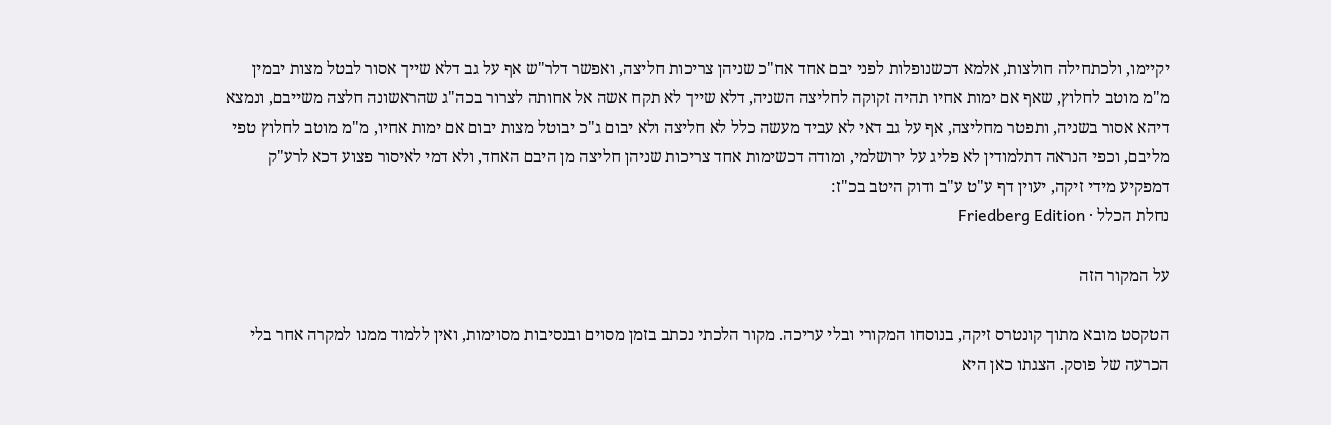יקיימו, ולכתחילה חולצות, אלמא דכשנופלות לפני יבם אחד אח"כ שניהן צריכות חליצה, ואפשר דלר"ש אף על גב דלא שייך אסור לבטל מצות יבמין מ"מ מוטב לחלוץ, שאף אם ימות אחיו תהיה זקוקה לחליצה השניה, דלא שייך לא תקח אשה אל אחותה לצרור בכה"ג שהראשונה חלצה משייבם, ונמצא דיהא אסור בשניה, ותפטר מחליצה, אף על גב דאי לא עביד מעשה כלל לא חליצה ולא יבום ג"כ יבוטל מצות יבום אם ימות אחיו, מ"מ מוטב לחלוץ טפי מליבם, וכפי הנראה דתלמודין לא פליג על ירושלמי, ומודה דכשימות אחד צריכות שניהן חליצה מן היבם האחד, ולא דמי לאיסור פצוע דכא לרע"ק דמפקיע מידי זיקה, יעוין דף ע"ט ע"ב ודוק היטב בכ"ז:
נחלת הכלל · Friedberg Edition

על המקור הזה

הטקסט מובא מתוך קונטרס זיקה, בנוסחו המקורי ובלי עריכה. מקור הלכתי נכתב בזמן מסוים ובנסיבות מסוימות, ואין ללמוד ממנו למקרה אחר בלי הכרעה של פוסק. הצגתו כאן היא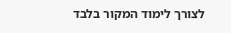לצורך לימוד המקור בלבד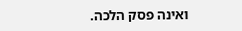ואינה פסק הלכה.